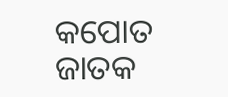କପୋତ ଜାତକ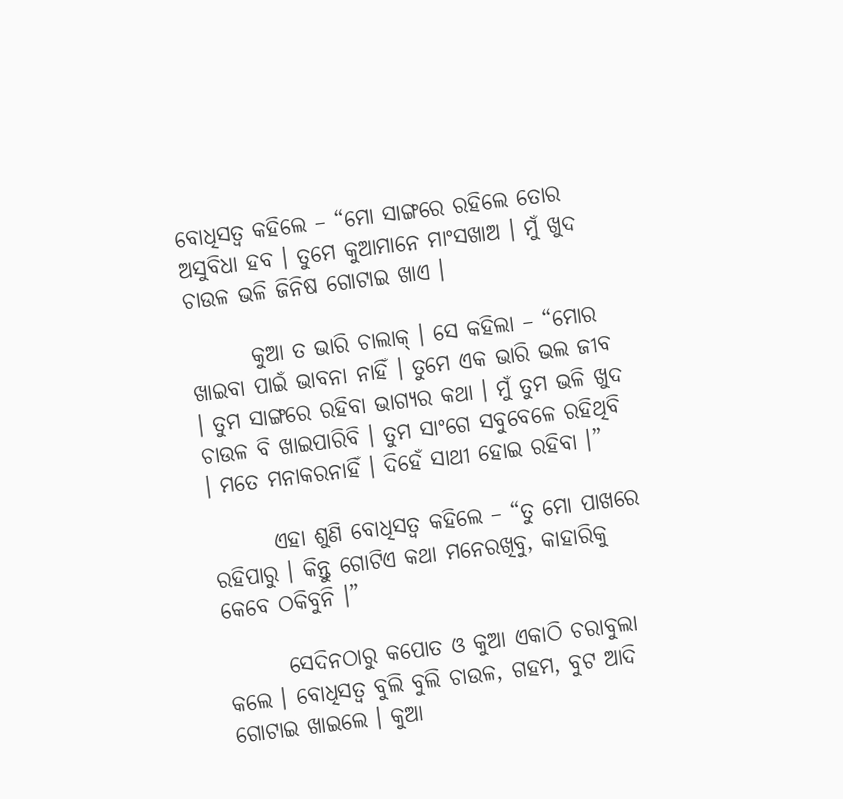ବୋଧିସତ୍ୱ କହିଲେ – “ମୋ ସାଙ୍ଗରେ ରହିଲେ ତୋର ଅସୁବିଧା ହବ । ତୁମେ କୁଆମାନେ ମାଂସଖାଅ । ମୁଁ ଖୁଦ ଚାଉଳ ଭଳି ଜିନିଷ ଗୋଟାଇ ଖାଏ ।

       କୁଆ ତ ଭାରି ଚାଲାକ୍ । ସେ କହିଲା – “ମୋର ଖାଇବା ପାଇଁ ଭାବନା ନାହିଁ । ତୁମେ ଏକ ଭାରି ଭଲ ଜୀବ । ତୁମ ସାଙ୍ଗରେ ରହିବା ଭାଗ୍ୟର କଥା । ମୁଁ ତୁମ ଭଳି ଖୁଦ ଚାଉଳ ବି ଖାଇପାରିବି । ତୁମ ସାଂଗେ ସବୁବେଳେ ରହିଥିବି । ମତେ ମନାକରନାହିଁ । ଦିହେଁ ସାଥୀ ହୋଇ ରହିବା ।”

       ଏହା ଶୁଣି ବୋଧିସତ୍ୱ କହିଲେ – “ତୁ ମୋ ପାଖରେ ରହିପାରୁ । କିନ୍ତୁ ଗୋଟିଏ କଥା ମନେରଖିବୁ, କାହାରିକୁ କେବେ ଠକିବୁନି ।”

       ସେଦିନଠାରୁ କପୋତ ଓ କୁଆ ଏକାଠି ଚରାବୁଲା କଲେ । ବୋଧିସତ୍ୱ ବୁଲି ବୁଲି ଚାଉଳ, ଗହମ, ବୁଟ ଆଦି ଗୋଟାଇ ଖାଇଲେ । କୁଆ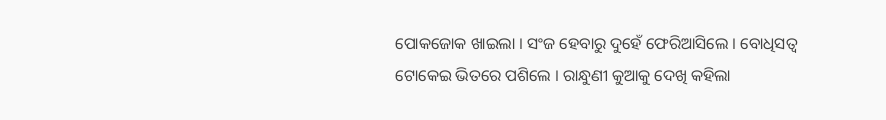ପୋକଜୋକ ଖାଇଲା । ସଂଜ ହେବାରୁ ଦୁହେଁ ଫେରିଆସିଲେ । ବୋଧିସତ୍ୱ ଟୋକେଇ ଭିତରେ ପଶିଲେ । ରାନ୍ଧୁଣୀ କୁଆକୁ ଦେଖି କହିଲା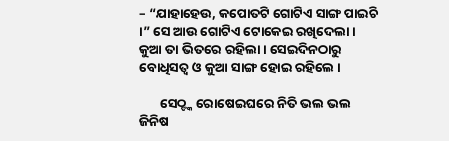– “ଯାହାହେଉ, କପୋତଟି ଗୋଟିଏ ସାଙ୍ଗ ପାଇଚି ।” ସେ ଆଉ ଗୋଟିଏ ଟୋକେଇ ରଖିଦେଲା । କୁଆ ତା ଭିତରେ ରହିଲା । ସେଇଦିନଠାରୁ ବୋଧିସତ୍ୱ ଓ କୁଆ ସାଙ୍ଗ ହୋଇ ରହିଲେ ।

       ସେଠ୍ଙ୍କ ରୋଷେଇଘରେ ନିତି ଭଲ ଭଲ ଜିନିଷ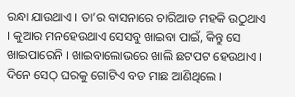ରନ୍ଧା ଯାଉଥାଏ । ତା’ର ବାସନାରେ ଚାରିଆଡ ମହକି ଉଠୁଥାଏ । କୁଆର ମନହେଉଥାଏ ସେସବୁ ଖାଇବା ପାଇଁ, କିନ୍ତୁ ସେ ଖାଇପାରେନି । ଖାଇବାଲୋଭରେ ଖାଲି ଛଟପଟ ହେଉଥାଏ । ଦିନେ ସେଠ୍ ଘରକୁ ଗୋଟିଏ ବଡ ମାଛ ଆଣିଥିଲେ ।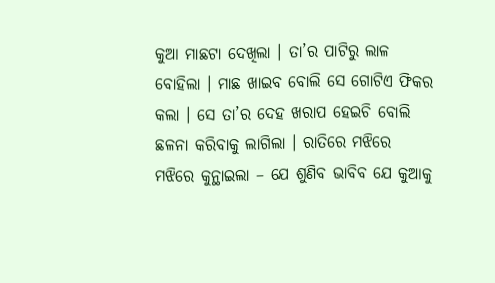କୁଆ ମାଛଟା ଦେଖିଲା । ତା’ର ପାଟିରୁ ଲାଳ ବୋହିଲା । ମାଛ ଖାଇବ ବୋଲି ସେ ଗୋଟିଏ ଫିକର କଲା । ସେ ତା’ର ଦେହ ଖରାପ ହେଇଚି ବୋଲି ଛଳନା କରିବାକୁ ଲାଗିଲା । ରାତିରେ ମଝିରେ ମଝିରେ କୁନ୍ଥାଇଲା – ଯେ ଶୁଣିବ ଭାବିବ ଯେ କୁଆକୁ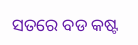ସତରେ ବଡ କଷ୍ଟ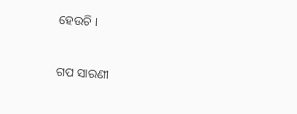ହେଉଚି ।


ଗପ ସାରଣୀ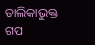ତାଲିକାଭୁକ୍ତ ଗପ